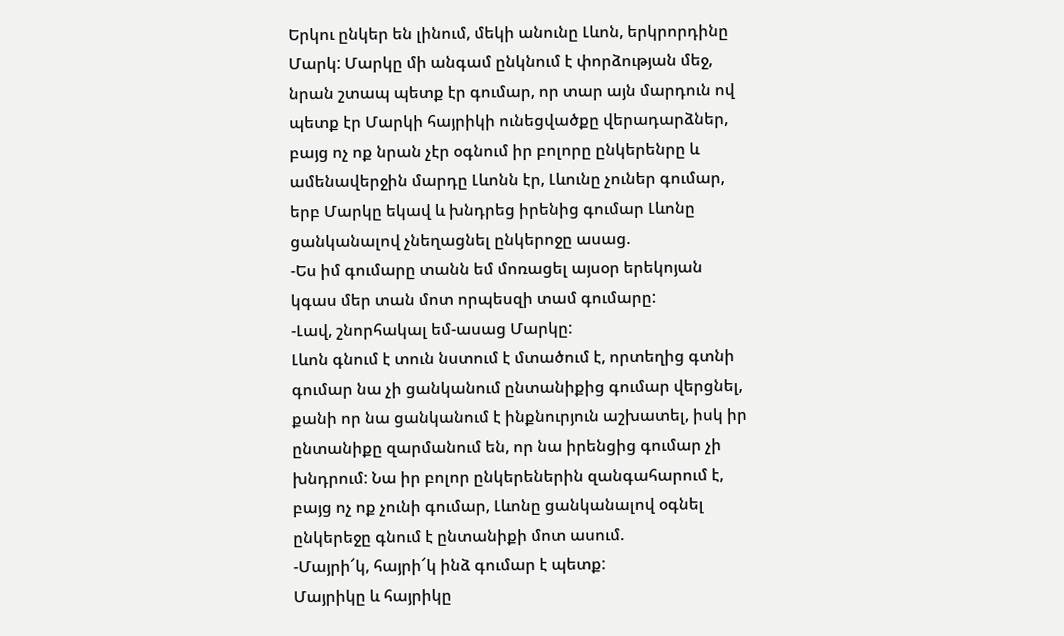Երկու ընկեր են լինում, մեկի անունը Լևոն, երկրորդինը Մարկ: Մարկը մի անգամ ընկնում է փորձության մեջ, նրան շտապ պետք էր գումար, որ տար այն մարդուն ով պետք էր Մարկի հայրիկի ունեցվածքը վերադարձներ, բայց ոչ ոք նրան չէր օգնում իր բոլորը ընկերենրը և ամենավերջին մարդը Լևոնն էր, Լևունը չուներ գումար, երբ Մարկը եկավ և խնդրեց իրենից գումար Լևոնը ցանկանալով չնեղացնել ընկերոջը ասաց.
-Ես իմ գումարը տանն եմ մոռացել այսօր երեկոյան կգաս մեր տան մոտ որպեսզի տամ գումարը:
-Լավ, շնորհակալ եմ-ասաց Մարկը:
Լևոն գնում է տուն նստում է մտածում է, որտեղից գտնի գումար նա չի ցանկանում ընտանիքից գումար վերցնել, քանի որ նա ցանկանում է ինքնուրյուն աշխատել, իսկ իր ընտանիքը զարմանում են, որ նա իրենցից գումար չի խնդրում: Նա իր բոլոր ընկերեներին զանգահարում է, բայց ոչ ոք չունի գումար, Լևոնը ցանկանալով օգնել ընկերեջը գնում է ընտանիքի մոտ ասում.
-Մայրի՜կ, հայրի՜կ ինձ գումար է պետք:
Մայրիկը և հայրիկը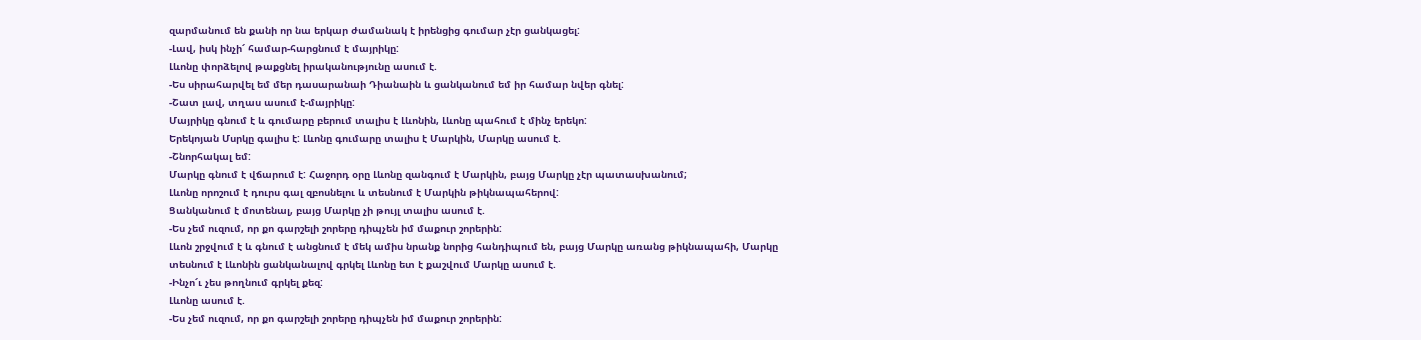զարմանում են քանի որ նա երկար ժամանակ է իրենցից գումար չէր ցանկացել:
-Լավ, իսկ ինչի՜ համար-հարցնում է մայրիկը:
Լևոնը փորձելով թաքցնել իրականությունը ասում է.
-Ես սիրահարվել եմ մեր դասարանաի Դիանաին և ցանկանում եմ իր համար նվեր գնել:
-Շատ լավ, տղաս ասում է-մայրիկը:
Մայրիկը գնում է և գումարը բերում տալիս է Լևոնին, Լևոնը պահում է մինչ երեկո:
Երեկոյան Մսրկը գալիս է: Լևոնը գումարը տալիս է Մարկին, Մարկը ասում է.
-Շնորհակալ եմ:
Մարկը գնում է վճարում է: Հաջորդ օրը Լևոնը զանգում է Մարկին, բայց Մարկը չէր պատասխանում;
Լևոնը որոշում է դուրս գալ զբոսնելու և տեսնում է Մարկին թիկնապահերով:
Ցանկանում է մոտենալ, բայց Մարկը չի թույլ տալիս ասում է.
-Ես չեմ ուզում, որ քո գարշելի շորերը դիպչեն իմ մաքուր շորերին:
Լևոն շրջվում է և գնում է անցնում է մեկ ամիս նրանք նորից հանդիպում են, բայց Մարկը առանց թիկնապահի, Մարկը տեսնում է Լևոնին ցանկանալով գրկել Լևոնը ետ է քաշվում Մարկը ասում է.
-Ինչո՜ւ չես թողնում գրկել քեզ:
Լևոնը ասում է.
-Ես չեմ ուզում, որ քո գարշելի շորերը դիպչեն իմ մաքուր շորերին: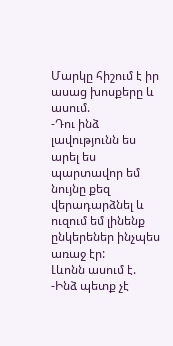Մարկը հիշում է իր ասաց խոսքերը և ասում.
-Դու ինձ լավությունն ես արել ես պարտավոր եմ նույնը քեզ վերադարձնել և ուզում եմ լինենք ընկերեներ ինչպես առաջ էր:
Լևոնն ասում է.
-Ինձ պետք չէ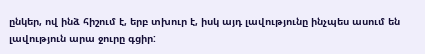ընկեր, ով ինձ հիշում է, երբ տխուր է, իսկ այդ լավությունը ինչպես ասում են լավություն արա ջուրը գցիր: